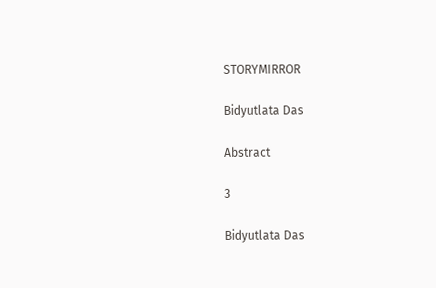STORYMIRROR

Bidyutlata Das

Abstract

3

Bidyutlata Das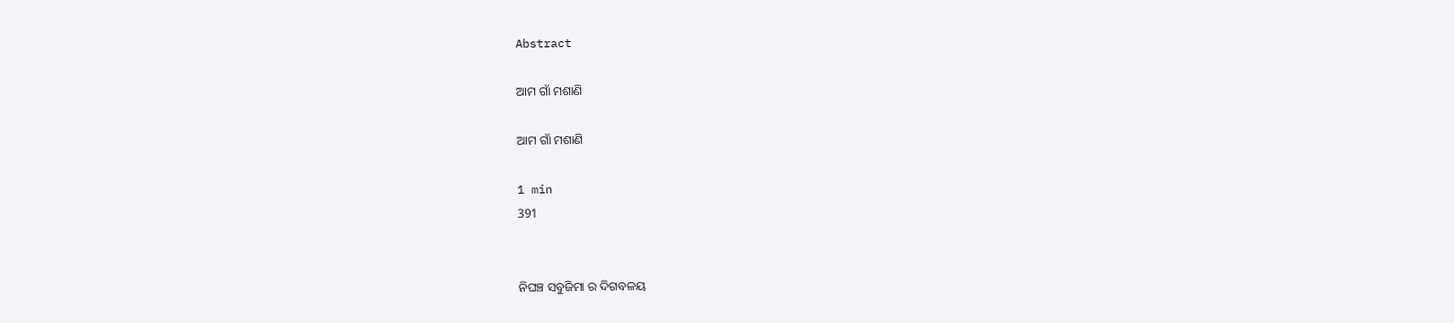Abstract

ଆମ ଗାଁ ମଶାଣି

ଆମ ଗାଁ ମଶାଣି

1 min
391


ନିଘଞ୍ଚ ସବୁଜିମା ର ଦିଗବଳୟ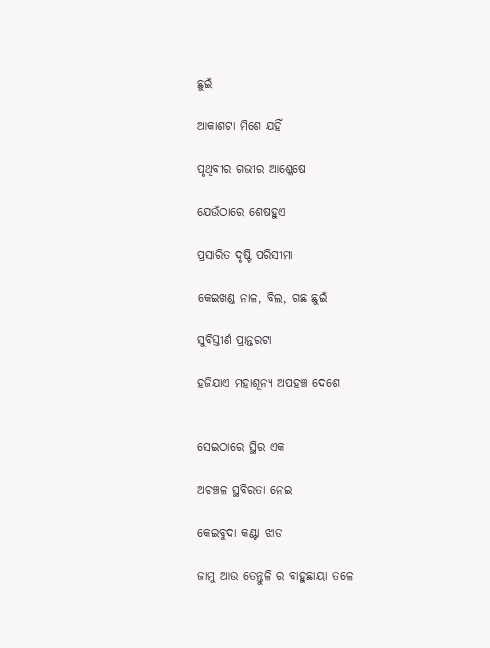ଛୁଇଁ

ଆକାଶଟା ମିଶେ ଯହିଁ

ପୃଥିବୀର ଗଭୀର ଆଶ୍ଳେଷେ

ଯେଉଁଠାରେ ଶେଷହୁଏ

ପ୍ରସାରିତ ଦୃଷ୍ଟି ପରିସୀମା

କେଇଖଣ୍ଡ ନାଳ, ବିଲ, ଗଛ ଛୁଇଁ

ସୁବିସ୍ତୀର୍ଣ ପ୍ରାନ୍ତରଟା

ହଜିଯାଏ ମହାଶୂନ୍ଯ ଅପହଞ୍ଚ ଦେଶେ


ସେଇଠାରେ ସ୍ଥିର ଏକ

ଅଚଞ୍ଚଳ ସ୍ଥବିରତା ନେଇ

କେଇବୁଦା କଣ୍ଟା ଝାଡ

ଜାମୁ ଆଉ ତେନ୍ତୁଳି ର ବାହୁଛାୟା ତଳେ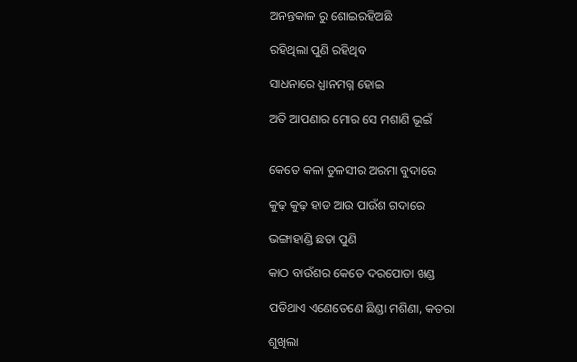ଅନନ୍ତକାଳ ରୁ ଶୋଇରହିଅଛି

ରହିଥିଲା ପୁଣି ରହିଥିବ

ସାଧନାରେ ଧ୍ଯାନମଗ୍ନ ହୋଇ

ଅତି ଆପଣାର ମୋର ସେ ମଶାଣି ଭୂଇଁ


କେତେ କଳା ତୁଳସୀର ଅରମା ବୁଦାରେ

କୁଢ଼ କୁଢ଼ ହାଡ ଆଉ ପାଉଁଶ ଗଦାରେ

ଭଙ୍ଗାହାଣ୍ଡି ଛତା ପୁଣି

କାଠ ବାଉଁଶର କେତେ ଦରପୋଡା ଖଣ୍ଡ

ପଡିଥାଏ ଏଣେତେଣେ ଛିଣ୍ଡା ମଶିଣା, କତରା

ଶୁଖିଲା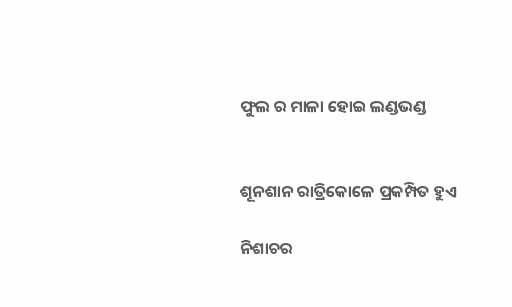ଫୁଲ ର ମାଳା ହୋଇ ଲଣ୍ଡଭଣ୍ଡ


ଶୂନଶାନ ରାତ୍ରିକୋଳେ ପ୍ରକମ୍ପିତ ହୁଏ

ନିଶାଚର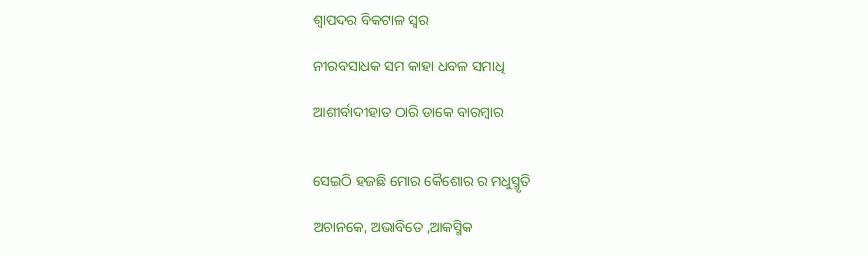ଶ୍ୱାପଦର ବିକଟାଳ ସ୍ୱର

ନୀରବସାଧକ ସମ କାହା ଧବଳ ସମାଧି

ଆଶୀର୍ବାଦୀହାତ ଠାରି ଡାକେ ବାରମ୍ବାର


ସେଇଠି ହଜଛି ମୋର କୈଶୋର ର ମଧୁସ୍ମୃତି

ଅଚାନକେ, ଅଭାବିତେ ,ଆକସ୍ମିକ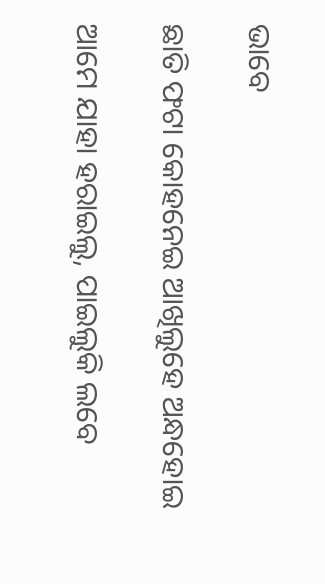ଭାବେ

ଛାତି ଫଟା କୋହନେଇ ଆଖିଲୁହେ ଅନ୍ଧହୋଇ

ଆମେ ଯାହା ହରାଇଲୁ, ପାଇଲୁକି ଲବେ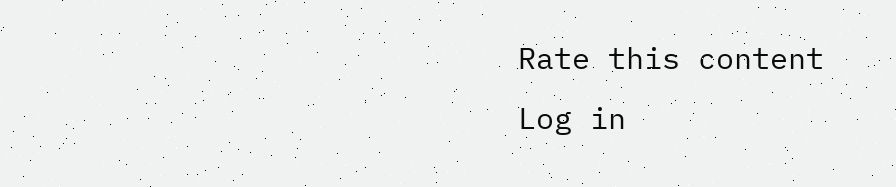Rate this content
Log in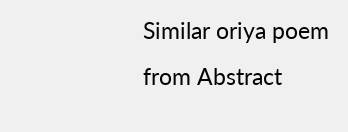Similar oriya poem from Abstract